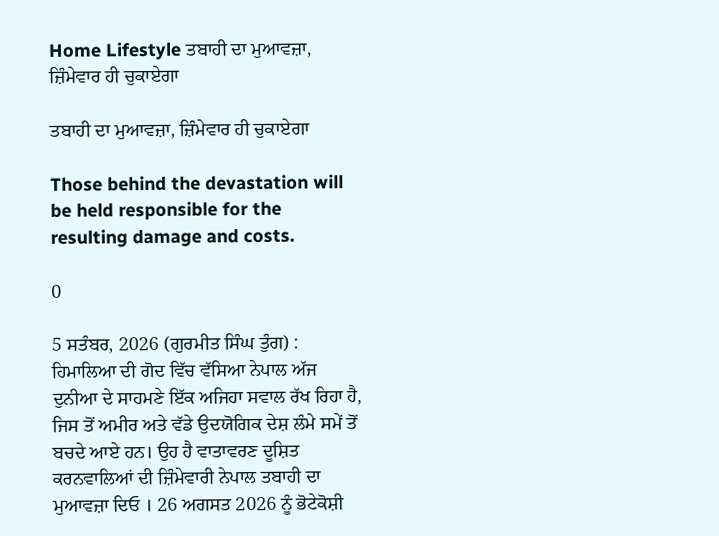Home Lifestyle ਤਬਾਹੀ ਦਾ ਮੁਆਵਜ਼ਾ, ਜ਼ਿੰਮੇਵਾਰ ਹੀ ਚੁਕਾਏਗਾ

ਤਬਾਹੀ ਦਾ ਮੁਆਵਜ਼ਾ, ਜ਼ਿੰਮੇਵਾਰ ਹੀ ਚੁਕਾਏਗਾ

Those behind the devastation will be held responsible for the resulting damage and costs.

0

5 ਸਤੰਬਰ, 2026 (ਗੁਰਮੀਤ ਸਿੰਘ ਤੁੰਗ) : ਹਿਮਾਲਿਆ ਦੀ ਗੋਦ ਵਿੱਚ ਵੱਸਿਆ ਨੇਪਾਲ ਅੱਜ ਦੁਨੀਆ ਦੇ ਸਾਹਮਣੇ ਇੱਕ ਅਜਿਹਾ ਸਵਾਲ ਰੱਖ ਰਿਹਾ ਹੈ, ਜਿਸ ਤੋਂ ਅਮੀਰ ਅਤੇ ਵੱਡੇ ਉਦਯੋਗਿਕ ਦੇਸ਼ ਲੰਮੇ ਸਮੇਂ ਤੋਂ ਬਚਦੇ ਆਏ ਹਨ। ਉਹ ਹੈ ਵਾਤਾਵਰਣ ਦੂਸ਼ਿਤ ਕਰਨਵਾਲਿਆਂ ਦੀ ਜ਼ਿੰਮੇਵਾਰੀ ਨੇਪਾਲ ਤਬਾਹੀ ਦਾ ਮੁਆਵਜ਼ਾ ਦਿਓ । 26 ਅਗਸਤ 2026 ਨੂੰ ਭੋਟੇਕੋਸ਼ੀ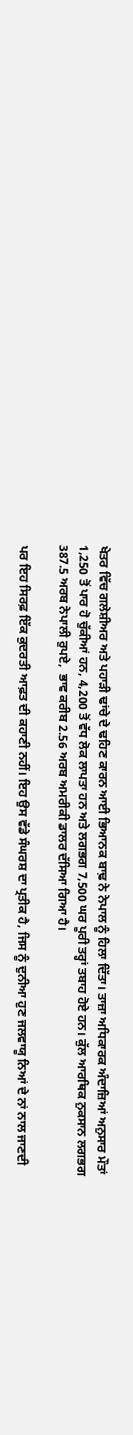ਖੇਤਰ ਵਿੱਚ ਗਲੇਸ਼ੀਅਰ ਅਤੇ ਪਹਾੜੀ ਢਾਂਚੇ ਦੇ ਢਹਿਣ ਕਾਰਨ ਆਈ ਭਿਆਨਕ ਬਾਢ਼ ਨੇ ਨੇਪਾਲ ਨੂੰ ਹਿਲਾ ਦਿੱਤਾ। ਤਾਜ਼ਾ ਅਧਿਕਾਰਕ ਅੰਦਾਜ਼ਿਆਂ ਅਨੁਸਾਰ ਮੌਤਾਂ 1,250 ਤੋਂ ਪਾਰ ਹੋ ਚੁੱਕੀਆਂ ਹਨ, 4,200 ਤੋਂ ਵੱਧ ਲੋਕ ਲਾਪਤਾ ਹਨ ਅਤੇ ਲਗਭਗ 7,500 ਘਰ ਪੂਰੀ ਤਰ੍ਹਾਂ ਤਬਾਹ ਹੋਏ ਹਨ। ਕੁੱਲ ਆਰਥਿਕ ਨੁਕਸਾਨ ਲਗਭਗ 387.5 ਅਰਬ ਨੇਪਾਲੀ ਰੁਪਏ,  ਭਾਵ ਕਰੀਬ 2.56 ਅਰਬ ਅਮਰੀਕੀ ਡਾਲਰ ਦੱਸਿਆ ਗਿਆ ਹੈ।

ਪਰ ਇਹ ਸਿਰਫ਼ ਇੱਕ ਕੁਦਰਤੀ ਆਫ਼ਤ ਦੀ ਕਹਾਣੀ ਨਹੀਂ। ਇਹ ਉਸ ਵੱਡੇ ਸੰਘਰਸ਼ ਦਾ ਪ੍ਰਤੀਕ ਹੈ, ਜਿਸ ਨੂੰ ਦੁਨੀਆ ਹੁਣ ਜਲਵਾਯੂ ਨਿਆਂ ਦੇ ਨਾਂ ਨਾਲ ਜਾਣਦੀ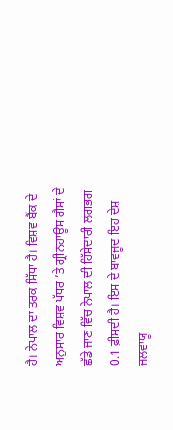ਹੈ। ਨੇਪਾਲ ਦਾ ਤਰਕ ਸਿੱਧਾ ਹੈ। ਵਿਸ਼ਵ ਬੈਂਕ ਦੇ ਅਨੁਸਾਰ ਵਿਸ਼ਵ ਪੱਧਰ ’ਤੇ ਗ੍ਰੀਨਹਾਊਸ ਗੈਸਾਂ ਦੇ ਛੱਡੇ ਜਾਣ ਵਿੱਚ ਨੇਪਾਲ ਦੀ ਹਿੱਸੇਦਾਰੀ ਲਗਭਗ 0.1 ਫ਼ੀਸਦੀ ਹੈ। ਇਸ ਦੇ ਬਾਵਜੂਦ ਇਹ ਦੇਸ਼ ਜਲਵਾਯੂ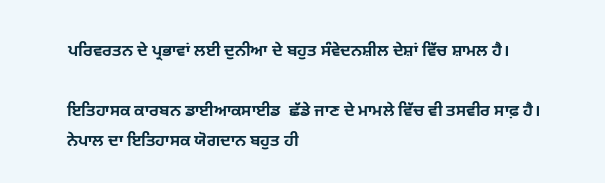ਪਰਿਵਰਤਨ ਦੇ ਪ੍ਰਭਾਵਾਂ ਲਈ ਦੁਨੀਆ ਦੇ ਬਹੁਤ ਸੰਵੇਦਨਸ਼ੀਲ ਦੇਸ਼ਾਂ ਵਿੱਚ ਸ਼ਾਮਲ ਹੈ।

ਇਤਿਹਾਸਕ ਕਾਰਬਨ ਡਾਈਆਕਸਾਈਡ  ਛੱਡੇ ਜਾਣ ਦੇ ਮਾਮਲੇ ਵਿੱਚ ਵੀ ਤਸਵੀਰ ਸਾਫ਼ ਹੈ। ਨੇਪਾਲ ਦਾ ਇਤਿਹਾਸਕ ਯੋਗਦਾਨ ਬਹੁਤ ਹੀ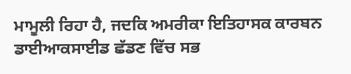ਮਾਮੂਲੀ ਰਿਹਾ ਹੈ, ਜਦਕਿ ਅਮਰੀਕਾ ਇਤਿਹਾਸਕ ਕਾਰਬਨ ਡਾਈਆਕਸਾਈਡ ਛੱਡਣ ਵਿੱਚ ਸਭ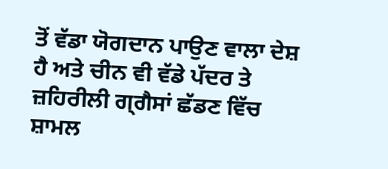ਤੋਂ ਵੱਡਾ ਯੋਗਦਾਨ ਪਾਉਣ ਵਾਲਾ ਦੇਸ਼ ਹੈ ਅਤੇ ਚੀਨ ਵੀ ਵੱਡੇ ਪੱਦਰ ਤੇ ਜ਼ਹਿਰੀਲੀ ਗ੍ਗੈਸਾਂ ਛੱਡਣ ਵਿੱਚ ਸ਼ਾਮਲ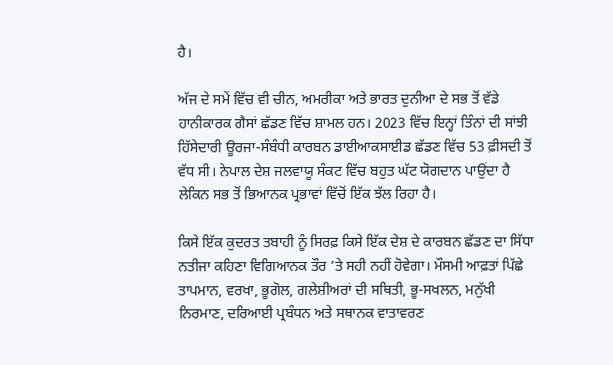ਹੈ।

ਅੱਜ ਦੇ ਸਮੇਂ ਵਿੱਚ ਵੀ ਚੀਨ, ਅਮਰੀਕਾ ਅਤੇ ਭਾਰਤ ਦੁਨੀਆ ਦੇ ਸਭ ਤੋਂ ਵੱਡੇ ਹਾਨੀਕਾਰਕ ਗੈਸਾਂ ਛੱਡਣ ਵਿੱਚ ਸ਼ਾਮਲ ਹਨ। 2023 ਵਿੱਚ ਇਨ੍ਹਾਂ ਤਿੰਨਾਂ ਦੀ ਸਾਂਝੀ ਹਿੱਸੇਦਾਰੀ ਊਰਜਾ-ਸੰਬੰਧੀ ਕਾਰਬਨ ਡਾਈਆਕਸਾਈਡ ਛੱਡਣ ਵਿੱਚ 53 ਫ਼ੀਸਦੀ ਤੋਂ ਵੱਧ ਸੀ। ਨੇਪਾਲ ਦੇਸ਼ ਜਲਵਾਯੂ ਸੰਕਟ ਵਿੱਚ ਬਹੁਤ ਘੱਟ ਯੋਗਦਾਨ ਪਾਉਂਦਾ ਹੈ ਲੇਕਿਨ ਸਭ ਤੋਂ ਭਿਆਨਕ ਪ੍ਰਭਾਵਾਂ ਵਿੱਚੋਂ ਇੱਕ ਝੱਲ ਰਿਹਾ ਹੈ।

ਕਿਸੇ ਇੱਕ ਕੁਦਰਤ ਤਬਾਹੀ ਨੂੰ ਸਿਰਫ਼ ਕਿਸੇ ਇੱਕ ਦੇਸ਼ ਦੇ ਕਾਰਬਨ ਛੱਡਣ ਦਾ ਸਿੱਧਾ ਨਤੀਜਾ ਕਹਿਣਾ ਵਿਗਿਆਨਕ ਤੌਰ ’ਤੇ ਸਹੀ ਨਹੀਂ ਹੋਵੇਗਾ। ਮੌਸਮੀ ਆਫ਼ਤਾਂ ਪਿੱਛੇ ਤਾਪਮਾਨ, ਵਰਖਾ, ਭੂਗੋਲ, ਗਲੇਸ਼ੀਅਰਾਂ ਦੀ ਸਥਿਤੀ, ਭੂ-ਸਖਲਨ, ਮਨੁੱਖੀ ਨਿਰਮਾਣ, ਦਰਿਆਈ ਪ੍ਰਬੰਧਨ ਅਤੇ ਸਥਾਨਕ ਵਾਤਾਵਰਣ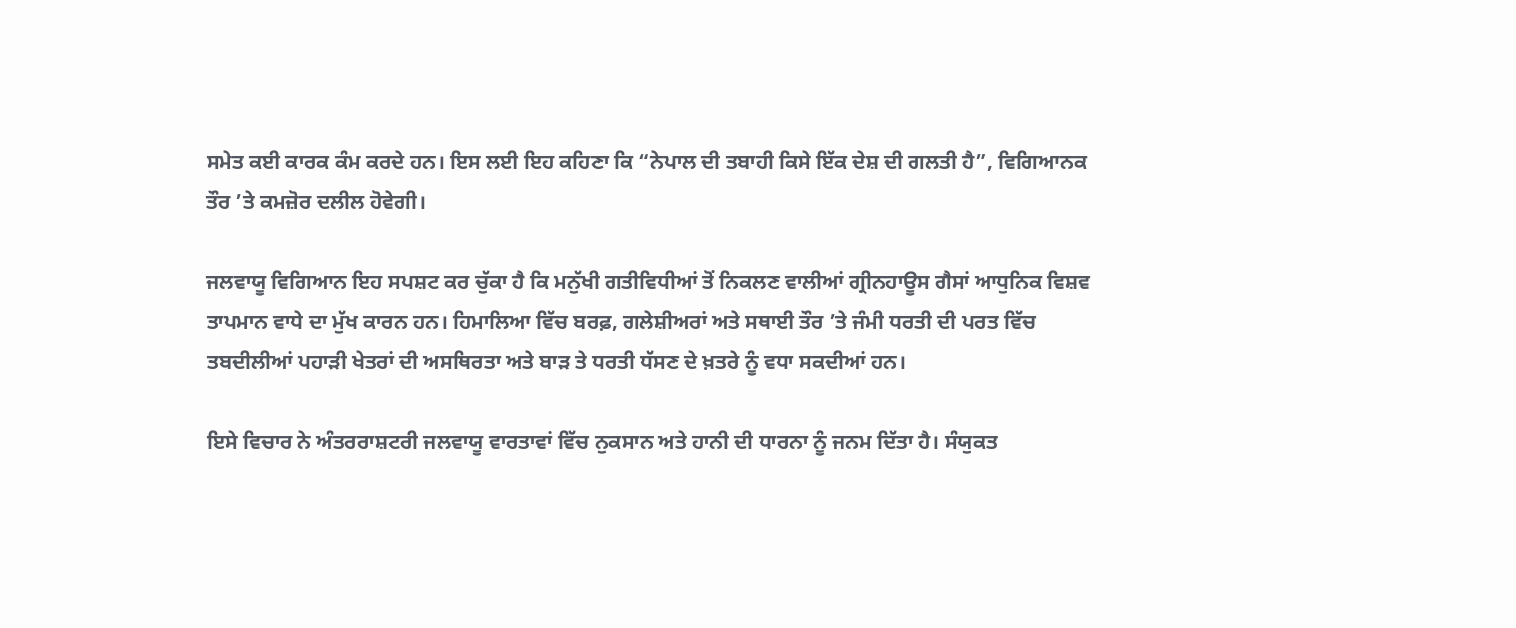ਸਮੇਤ ਕਈ ਕਾਰਕ ਕੰਮ ਕਰਦੇ ਹਨ। ਇਸ ਲਈ ਇਹ ਕਹਿਣਾ ਕਿ “ਨੇਪਾਲ ਦੀ ਤਬਾਹੀ ਕਿਸੇ ਇੱਕ ਦੇਸ਼ ਦੀ ਗਲਤੀ ਹੈ”, ਵਿਗਿਆਨਕ ਤੌਰ ’ਤੇ ਕਮਜ਼ੋਰ ਦਲੀਲ ਹੋਵੇਗੀ।

ਜਲਵਾਯੂ ਵਿਗਿਆਨ ਇਹ ਸਪਸ਼ਟ ਕਰ ਚੁੱਕਾ ਹੈ ਕਿ ਮਨੁੱਖੀ ਗਤੀਵਿਧੀਆਂ ਤੋਂ ਨਿਕਲਣ ਵਾਲੀਆਂ ਗ੍ਰੀਨਹਾਊਸ ਗੈਸਾਂ ਆਧੁਨਿਕ ਵਿਸ਼ਵ ਤਾਪਮਾਨ ਵਾਧੇ ਦਾ ਮੁੱਖ ਕਾਰਨ ਹਨ। ਹਿਮਾਲਿਆ ਵਿੱਚ ਬਰਫ਼, ਗਲੇਸ਼ੀਅਰਾਂ ਅਤੇ ਸਥਾਈ ਤੌਰ ’ਤੇ ਜੰਮੀ ਧਰਤੀ ਦੀ ਪਰਤ ਵਿੱਚ ਤਬਦੀਲੀਆਂ ਪਹਾੜੀ ਖੇਤਰਾਂ ਦੀ ਅਸਥਿਰਤਾ ਅਤੇ ਬਾੜ ਤੇ ਧਰਤੀ ਧੱਸਣ ਦੇ ਖ਼ਤਰੇ ਨੂੰ ਵਧਾ ਸਕਦੀਆਂ ਹਨ।

ਇਸੇ ਵਿਚਾਰ ਨੇ ਅੰਤਰਰਾਸ਼ਟਰੀ ਜਲਵਾਯੂ ਵਾਰਤਾਵਾਂ ਵਿੱਚ ਨੁਕਸਾਨ ਅਤੇ ਹਾਨੀ ਦੀ ਧਾਰਨਾ ਨੂੰ ਜਨਮ ਦਿੱਤਾ ਹੈ। ਸੰਯੁਕਤ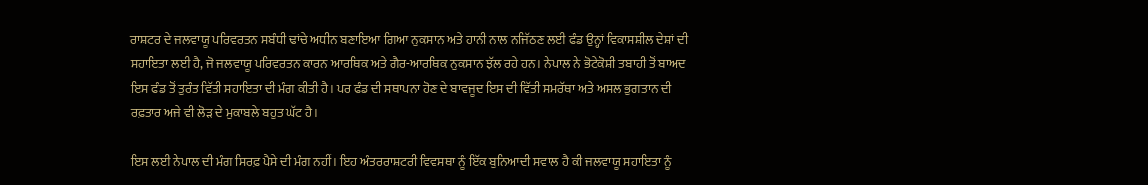ਰਾਸ਼ਟਰ ਦੇ ਜਲਵਾਯੂ ਪਰਿਵਰਤਨ ਸਬੰਧੀ ਢਾਂਚੇ ਅਧੀਨ ਬਣਾਇਆ ਗਿਆ ਨੁਕਸਾਨ ਅਤੇ ਹਾਨੀ ਨਾਲ ਨਜਿੱਠਣ ਲਈ ਫੰਡ ਉਨ੍ਹਾਂ ਵਿਕਾਸਸ਼ੀਲ ਦੇਸ਼ਾਂ ਦੀ ਸਹਾਇਤਾ ਲਈ ਹੈ, ਜੋ ਜਲਵਾਯੂ ਪਰਿਵਰਤਨ ਕਾਰਨ ਆਰਥਿਕ ਅਤੇ ਗੈਰ-ਆਰਥਿਕ ਨੁਕਸਾਨ ਝੱਲ ਰਹੇ ਹਨ। ਨੇਪਾਲ ਨੇ ਭੋਟੇਕੋਸ਼ੀ ਤਬਾਹੀ ਤੋਂ ਬਾਅਦ ਇਸ ਫੰਡ ਤੋਂ ਤੁਰੰਤ ਵਿੱਤੀ ਸਹਾਇਤਾ ਦੀ ਮੰਗ ਕੀਤੀ ਹੈ। ਪਰ ਫੰਡ ਦੀ ਸਥਾਪਨਾ ਹੋਣ ਦੇ ਬਾਵਜੂਦ ਇਸ ਦੀ ਵਿੱਤੀ ਸਮਰੱਥਾ ਅਤੇ ਅਸਲ ਭੁਗਤਾਨ ਦੀ ਰਫ਼ਤਾਰ ਅਜੇ ਵੀ ਲੋੜ ਦੇ ਮੁਕਾਬਲੇ ਬਹੁਤ ਘੱਟ ਹੈ।

ਇਸ ਲਈ ਨੇਪਾਲ ਦੀ ਮੰਗ ਸਿਰਫ਼ ਪੈਸੇ ਦੀ ਮੰਗ ਨਹੀਂ। ਇਹ ਅੰਤਰਰਾਸ਼ਟਰੀ ਵਿਵਸਥਾ ਨੂੰ ਇੱਕ ਬੁਨਿਆਦੀ ਸਵਾਲ ਹੈ ਕੀ ਜਲਵਾਯੂ ਸਹਾਇਤਾ ਨੂੰ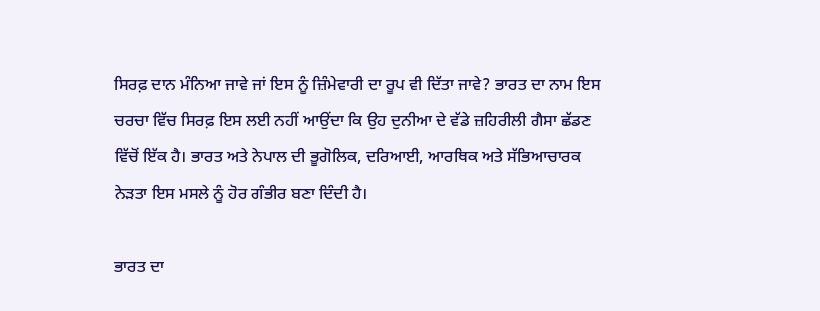ਸਿਰਫ਼ ਦਾਨ ਮੰਨਿਆ ਜਾਵੇ ਜਾਂ ਇਸ ਨੂੰ ਜ਼ਿੰਮੇਵਾਰੀ ਦਾ ਰੂਪ ਵੀ ਦਿੱਤਾ ਜਾਵੇ? ਭਾਰਤ ਦਾ ਨਾਮ ਇਸ ਚਰਚਾ ਵਿੱਚ ਸਿਰਫ਼ ਇਸ ਲਈ ਨਹੀਂ ਆਉਂਦਾ ਕਿ ਉਹ ਦੁਨੀਆ ਦੇ ਵੱਡੇ ਜ਼ਹਿਰੀਲੀ ਗੈਸਾ ਛੱਡਣ ਵਿੱਚੋਂ ਇੱਕ ਹੈ। ਭਾਰਤ ਅਤੇ ਨੇਪਾਲ ਦੀ ਭੂਗੋਲਿਕ, ਦਰਿਆਈ, ਆਰਥਿਕ ਅਤੇ ਸੱਭਿਆਚਾਰਕ ਨੇੜਤਾ ਇਸ ਮਸਲੇ ਨੂੰ ਹੋਰ ਗੰਭੀਰ ਬਣਾ ਦਿੰਦੀ ਹੈ।

ਭਾਰਤ ਦਾ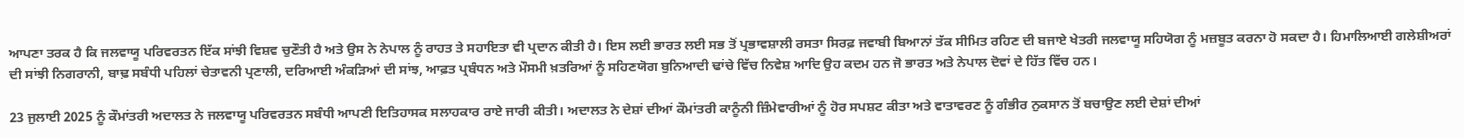ਆਪਣਾ ਤਰਕ ਹੈ ਕਿ ਜਲਵਾਯੂ ਪਰਿਵਰਤਨ ਇੱਕ ਸਾਂਝੀ ਵਿਸ਼ਵ ਚੁਣੌਤੀ ਹੈ ਅਤੇ ਉਸ ਨੇ ਨੇਪਾਲ ਨੂੰ ਰਾਹਤ ਤੇ ਸਹਾਇਤਾ ਵੀ ਪ੍ਰਦਾਨ ਕੀਤੀ ਹੈ। ਇਸ ਲਈ ਭਾਰਤ ਲਈ ਸਭ ਤੋਂ ਪ੍ਰਭਾਵਸ਼ਾਲੀ ਰਸਤਾ ਸਿਰਫ਼ ਜਵਾਬੀ ਬਿਆਨਾਂ ਤੱਕ ਸੀਮਿਤ ਰਹਿਣ ਦੀ ਬਜਾਏ ਖੇਤਰੀ ਜਲਵਾਯੂ ਸਹਿਯੋਗ ਨੂੰ ਮਜ਼ਬੂਤ ਕਰਨਾ ਹੋ ਸਕਦਾ ਹੈ। ਹਿਮਾਲਿਆਈ ਗਲੇਸ਼ੀਅਰਾਂ ਦੀ ਸਾਂਝੀ ਨਿਗਰਾਨੀ, ਬਾਢ਼ ਸਬੰਧੀ ਪਹਿਲਾਂ ਚੇਤਾਵਨੀ ਪ੍ਰਣਾਲੀ, ਦਰਿਆਈ ਅੰਕੜਿਆਂ ਦੀ ਸਾਂਝ, ਆਫ਼ਤ ਪ੍ਰਬੰਧਨ ਅਤੇ ਮੌਸਮੀ ਖ਼ਤਰਿਆਂ ਨੂੰ ਸਹਿਣਯੋਗ ਬੁਨਿਆਦੀ ਢਾਂਚੇ ਵਿੱਚ ਨਿਵੇਸ਼ ਆਦਿ ਉਹ ਕਦਮ ਹਨ ਜੋ ਭਾਰਤ ਅਤੇ ਨੇਪਾਲ ਦੋਵਾਂ ਦੇ ਹਿੱਤ ਵਿੱਚ ਹਨ।

23 ਜੁਲਾਈ 2025 ਨੂੰ ਕੌਮਾਂਤਰੀ ਅਦਾਲਤ ਨੇ ਜਲਵਾਯੂ ਪਰਿਵਰਤਨ ਸਬੰਧੀ ਆਪਣੀ ਇਤਿਹਾਸਕ ਸਲਾਹਕਾਰ ਰਾਏ ਜਾਰੀ ਕੀਤੀ। ਅਦਾਲਤ ਨੇ ਦੇਸ਼ਾਂ ਦੀਆਂ ਕੌਮਾਂਤਰੀ ਕਾਨੂੰਨੀ ਜ਼ਿੰਮੇਵਾਰੀਆਂ ਨੂੰ ਹੋਰ ਸਪਸ਼ਟ ਕੀਤਾ ਅਤੇ ਵਾਤਾਵਰਣ ਨੂੰ ਗੰਭੀਰ ਨੁਕਸਾਨ ਤੋਂ ਬਚਾਉਣ ਲਈ ਦੇਸ਼ਾਂ ਦੀਆਂ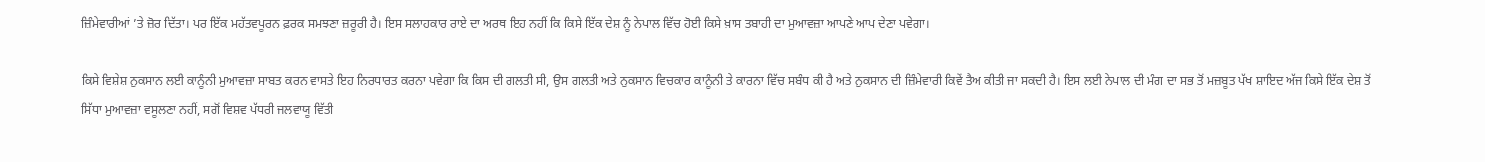ਜ਼ਿੰਮੇਵਾਰੀਆਂ ’ਤੇ ਜ਼ੋਰ ਦਿੱਤਾ। ਪਰ ਇੱਕ ਮਹੱਤਵਪੂਰਨ ਫ਼ਰਕ ਸਮਝਣਾ ਜ਼ਰੂਰੀ ਹੈ। ਇਸ ਸਲਾਹਕਾਰ ਰਾਏ ਦਾ ਅਰਥ ਇਹ ਨਹੀਂ ਕਿ ਕਿਸੇ ਇੱਕ ਦੇਸ਼ ਨੂੰ ਨੇਪਾਲ ਵਿੱਚ ਹੋਈ ਕਿਸੇ ਖ਼ਾਸ ਤਬਾਹੀ ਦਾ ਮੁਆਵਜ਼ਾ ਆਪਣੇ ਆਪ ਦੇਣਾ ਪਵੇਗਾ।

ਕਿਸੇ ਵਿਸ਼ੇਸ਼ ਨੁਕਸਾਨ ਲਈ ਕਾਨੂੰਨੀ ਮੁਆਵਜ਼ਾ ਸਾਬਤ ਕਰਨ ਵਾਸਤੇ ਇਹ ਨਿਰਧਾਰਤ ਕਰਨਾ ਪਵੇਗਾ ਕਿ ਕਿਸ ਦੀ ਗਲਤੀ ਸੀ, ਉਸ ਗਲਤੀ ਅਤੇ ਨੁਕਸਾਨ ਵਿਚਕਾਰ ਕਾਨੂੰਨੀ ਤੇ ਕਾਰਨਾ ਵਿੱਚ ਸਬੰਧ ਕੀ ਹੈ ਅਤੇ ਨੁਕਸਾਨ ਦੀ ਜ਼ਿੰਮੇਵਾਰੀ ਕਿਵੇਂ ਤੈਅ ਕੀਤੀ ਜਾ ਸਕਦੀ ਹੈ। ਇਸ ਲਈ ਨੇਪਾਲ ਦੀ ਮੰਗ ਦਾ ਸਭ ਤੋਂ ਮਜ਼ਬੂਤ ਪੱਖ ਸ਼ਾਇਦ ਅੱਜ ਕਿਸੇ ਇੱਕ ਦੇਸ਼ ਤੋਂ ਸਿੱਧਾ ਮੁਆਵਜ਼ਾ ਵਸੂਲਣਾ ਨਹੀਂ, ਸਗੋਂ ਵਿਸ਼ਵ ਪੱਧਰੀ ਜਲਵਾਯੂ ਵਿੱਤੀ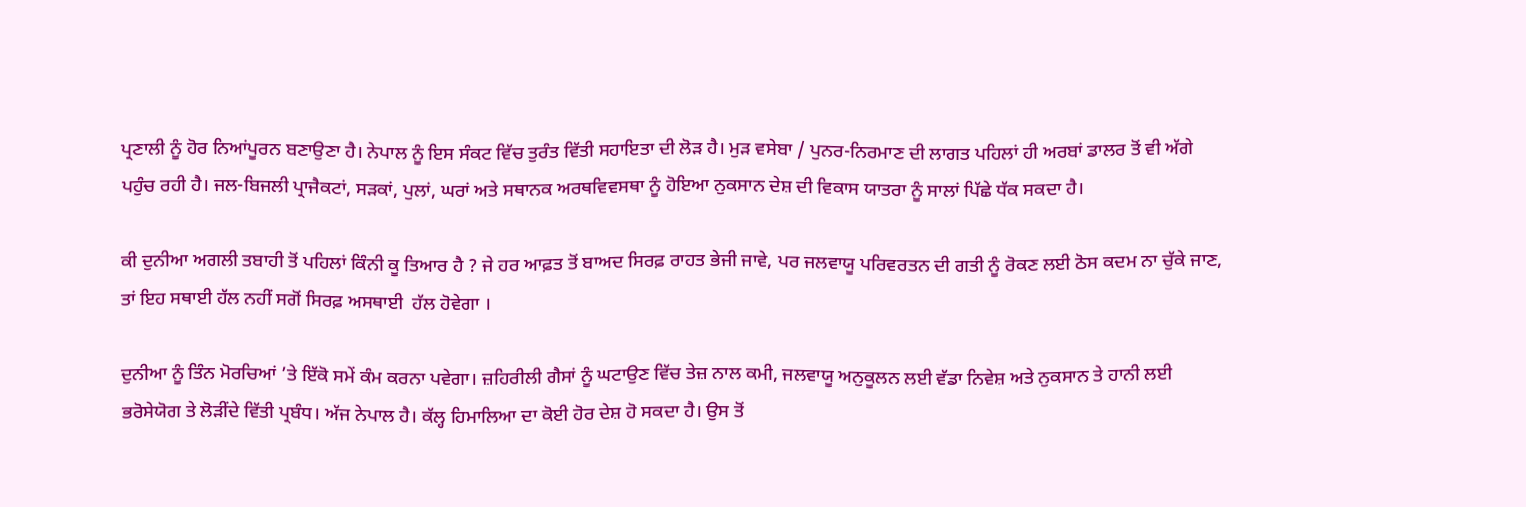ਪ੍ਰਣਾਲੀ ਨੂੰ ਹੋਰ ਨਿਆਂਪੂਰਨ ਬਣਾਉਣਾ ਹੈ। ਨੇਪਾਲ ਨੂੰ ਇਸ ਸੰਕਟ ਵਿੱਚ ਤੁਰੰਤ ਵਿੱਤੀ ਸਹਾਇਤਾ ਦੀ ਲੋੜ ਹੈ। ਮੁੜ ਵਸੇਬਾ / ਪੁਨਰ-ਨਿਰਮਾਣ ਦੀ ਲਾਗਤ ਪਹਿਲਾਂ ਹੀ ਅਰਬਾਂ ਡਾਲਰ ਤੋਂ ਵੀ ਅੱਗੇ ਪਹੁੰਚ ਰਹੀ ਹੈ। ਜਲ-ਬਿਜਲੀ ਪ੍ਰਾਜੈਕਟਾਂ, ਸੜਕਾਂ, ਪੁਲਾਂ, ਘਰਾਂ ਅਤੇ ਸਥਾਨਕ ਅਰਥਵਿਵਸਥਾ ਨੂੰ ਹੋਇਆ ਨੁਕਸਾਨ ਦੇਸ਼ ਦੀ ਵਿਕਾਸ ਯਾਤਰਾ ਨੂੰ ਸਾਲਾਂ ਪਿੱਛੇ ਧੱਕ ਸਕਦਾ ਹੈ।

ਕੀ ਦੁਨੀਆ ਅਗਲੀ ਤਬਾਹੀ ਤੋਂ ਪਹਿਲਾਂ ਕਿੰਨੀ ਕੂ ਤਿਆਰ ਹੈ ? ਜੇ ਹਰ ਆਫ਼ਤ ਤੋਂ ਬਾਅਦ ਸਿਰਫ਼ ਰਾਹਤ ਭੇਜੀ ਜਾਵੇ, ਪਰ ਜਲਵਾਯੂ ਪਰਿਵਰਤਨ ਦੀ ਗਤੀ ਨੂੰ ਰੋਕਣ ਲਈ ਠੋਸ ਕਦਮ ਨਾ ਚੁੱਕੇ ਜਾਣ, ਤਾਂ ਇਹ ਸਥਾਈ ਹੱਲ ਨਹੀਂ ਸਗੋਂ ਸਿਰਫ਼ ਅਸਥਾਈ  ਹੱਲ ਹੋਵੇਗਾ ।

ਦੁਨੀਆ ਨੂੰ ਤਿੰਨ ਮੋਰਚਿਆਂ ’ਤੇ ਇੱਕੋ ਸਮੇਂ ਕੰਮ ਕਰਨਾ ਪਵੇਗਾ। ਜ਼ਹਿਰੀਲੀ ਗੈਸਾਂ ਨੂੰ ਘਟਾਉਣ ਵਿੱਚ ਤੇਜ਼ ਨਾਲ ਕਮੀ, ਜਲਵਾਯੂ ਅਨੁਕੂਲਨ ਲਈ ਵੱਡਾ ਨਿਵੇਸ਼ ਅਤੇ ਨੁਕਸਾਨ ਤੇ ਹਾਨੀ ਲਈ ਭਰੋਸੇਯੋਗ ਤੇ ਲੋੜੀਂਦੇ ਵਿੱਤੀ ਪ੍ਰਬੰਧ। ਅੱਜ ਨੇਪਾਲ ਹੈ। ਕੱਲ੍ਹ ਹਿਮਾਲਿਆ ਦਾ ਕੋਈ ਹੋਰ ਦੇਸ਼ ਹੋ ਸਕਦਾ ਹੈ। ਉਸ ਤੋਂ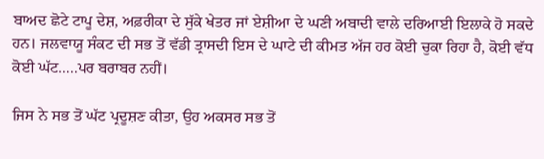ਬਾਅਦ ਛੋਟੇ ਟਾਪੂ ਦੇਸ਼, ਅਫ਼ਰੀਕਾ ਦੇ ਸੁੱਕੇ ਖੇਤਰ ਜਾਂ ਏਸ਼ੀਆ ਦੇ ਘਣੀ ਅਬਾਦੀ ਵਾਲੇ ਦਰਿਆਈ ਇਲਾਕੇ ਹੋ ਸਕਦੇ ਹਨ। ਜਲਵਾਯੂ ਸੰਕਟ ਦੀ ਸਭ ਤੋਂ ਵੱਡੀ ਤ੍ਰਾਸਦੀ ਇਸ ਦੇ ਘਾਟੇ ਦੀ ਕੀਮਤ ਅੱਜ ਹਰ ਕੋਈ ਚੁਕਾ ਰਿਹਾ ਹੈ, ਕੋਈ ਵੱਧ ਕੋਈ ਘੱਟ…..ਪਰ ਬਰਾਬਰ ਨਹੀਂ।

ਜਿਸ ਨੇ ਸਭ ਤੋਂ ਘੱਟ ਪ੍ਰਦੂਸ਼ਣ ਕੀਤਾ, ਉਹ ਅਕਸਰ ਸਭ ਤੋਂ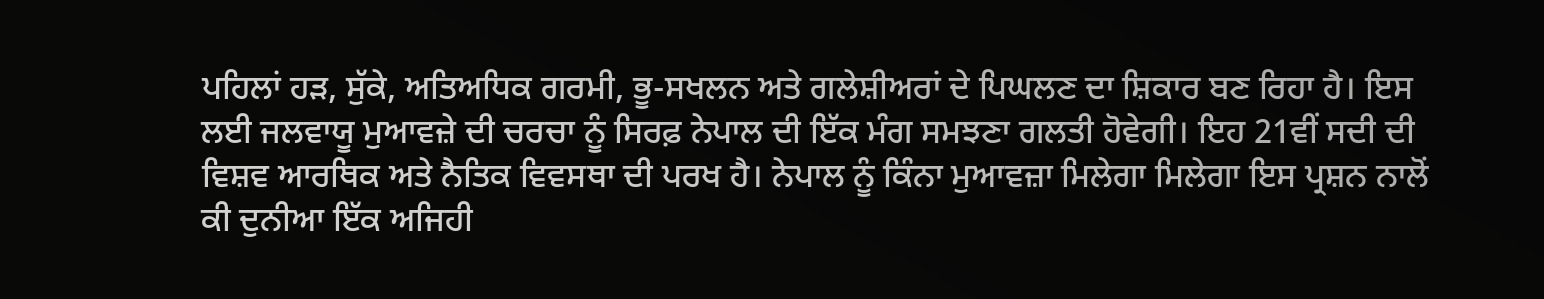ਪਹਿਲਾਂ ਹੜ, ਸੁੱਕੇ, ਅਤਿਅਧਿਕ ਗਰਮੀ, ਭੂ-ਸਖਲਨ ਅਤੇ ਗਲੇਸ਼ੀਅਰਾਂ ਦੇ ਪਿਘਲਣ ਦਾ ਸ਼ਿਕਾਰ ਬਣ ਰਿਹਾ ਹੈ। ਇਸ ਲਈ ਜਲਵਾਯੂ ਮੁਆਵਜ਼ੇ ਦੀ ਚਰਚਾ ਨੂੰ ਸਿਰਫ਼ ਨੇਪਾਲ ਦੀ ਇੱਕ ਮੰਗ ਸਮਝਣਾ ਗਲਤੀ ਹੋਵੇਗੀ। ਇਹ 21ਵੀਂ ਸਦੀ ਦੀ ਵਿਸ਼ਵ ਆਰਥਿਕ ਅਤੇ ਨੈਤਿਕ ਵਿਵਸਥਾ ਦੀ ਪਰਖ ਹੈ। ਨੇਪਾਲ ਨੂੰ ਕਿੰਨਾ ਮੁਆਵਜ਼ਾ ਮਿਲੇਗਾ ਮਿਲੇਗਾ ਇਸ ਪ੍ਰਸ਼ਨ ਨਾਲੋਂ ਕੀ ਦੁਨੀਆ ਇੱਕ ਅਜਿਹੀ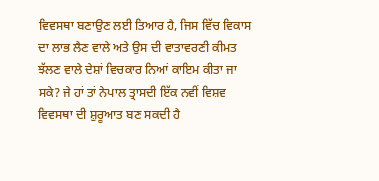ਵਿਵਸਥਾ ਬਣਾਉਣ ਲਈ ਤਿਆਰ ਹੈ, ਜਿਸ ਵਿੱਚ ਵਿਕਾਸ ਦਾ ਲਾਭ ਲੈਣ ਵਾਲੇ ਅਤੇ ਉਸ ਦੀ ਵਾਤਾਵਰਣੀ ਕੀਮਤ ਝੱਲਣ ਵਾਲੇ ਦੇਸ਼ਾਂ ਵਿਚਕਾਰ ਨਿਆਂ ਕਾਇਮ ਕੀਤਾ ਜਾ ਸਕੇ? ਜੇ ਹਾਂ ਤਾਂ ਨੇਪਾਲ ਤ੍ਰਾਸਦੀ ਇੱਕ ਨਵੀਂ ਵਿਸ਼ਵ ਵਿਵਸਥਾ ਦੀ ਸ਼ੁਰੂਆਤ ਬਣ ਸਕਦੀ ਹੈ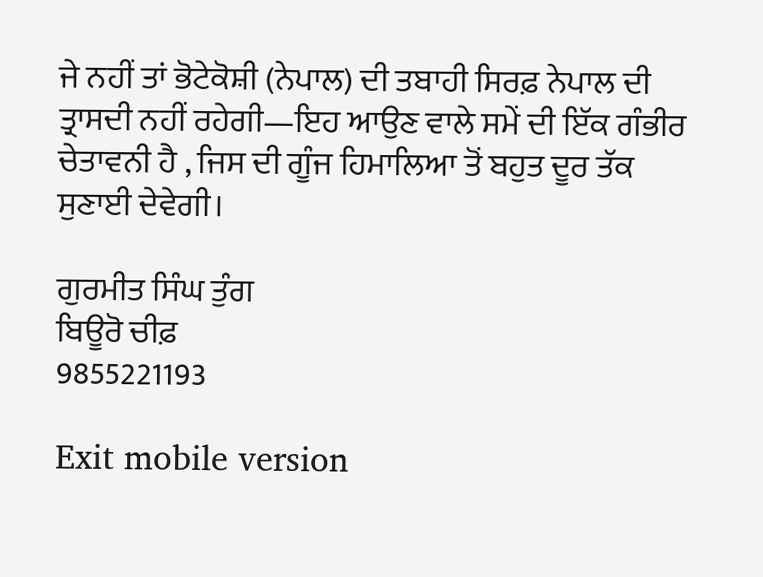ਜੇ ਨਹੀਂ ਤਾਂ ਭੋਟੇਕੋਸ਼ੀ (ਨੇਪਾਲ) ਦੀ ਤਬਾਹੀ ਸਿਰਫ਼ ਨੇਪਾਲ ਦੀ ਤ੍ਰਾਸਦੀ ਨਹੀਂ ਰਹੇਗੀ—ਇਹ ਆਉਣ ਵਾਲੇ ਸਮੇਂ ਦੀ ਇੱਕ ਗੰਭੀਰ ਚੇਤਾਵਨੀ ਹੈ , ਜਿਸ ਦੀ ਗੂੰਜ ਹਿਮਾਲਿਆ ਤੋਂ ਬਹੁਤ ਦੂਰ ਤੱਕ ਸੁਣਾਈ ਦੇਵੇਗੀ।

ਗੁਰਮੀਤ ਸਿੰਘ ਤੁੰਗ
ਬਿਊਰੋ ਚੀਫ਼
9855221193

Exit mobile version